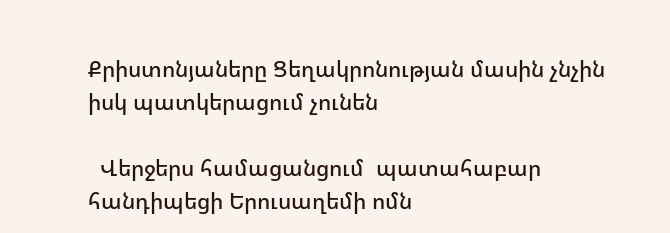Քրիստոնյաները Ցեղակրոնության մասին չնչին իսկ պատկերացում չունեն

  Վերջերս համացանցում  պատահաբար հանդիպեցի Երուսաղեմի ոմն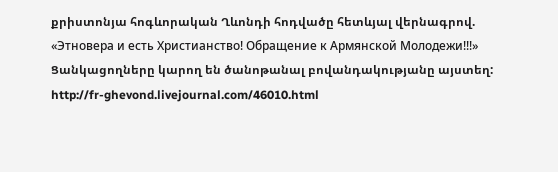քրիստոնյա հոգևորական Ղևոնդի հոդվածը հետևյալ վերնագրով. «Этновера и есть Христианство! Обращение к Армянской Молодежи!!!»
Ցանկացողները կարող են ծանոթանալ բովանդակությանը այստեղ:
http://fr-ghevond.livejournal.com/46010.html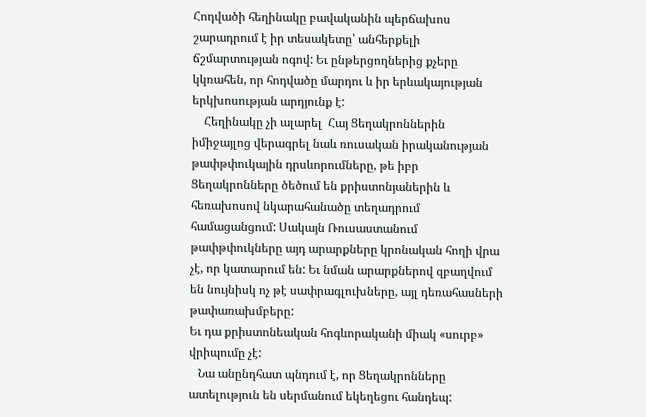Հոդվածի հեղինակը բավականին պերճախոս շարադրում է իր տեսակետը՝ անհերքելի ճշմարտության ոգով: Եւ ընթերցողներից քչերը կկռահեն, որ հոդվածը մարդու և իր երևակայության երկխոսության արդյունք է:
    Հեղինակը չի ալարել  Հայ Ցեղակրոններին իմիջայլոց վերագրել նաև ռուսական իրականության թափթփուկային դրսևորումները, թե իբր Ցեղակրոնները ծեծում են քրիստոնյաներին և հեռախոսով նկարահանածը տեղադրում համացանցում: Սակայն Ռուսաստանում թափթփուկները այդ արարքները կրոնական հողի վրա չէ, որ կատարում են: Եւ նման արարքներով զբաղվում են նույնիսկ ոչ թէ սափրագլուխները, այլ դեռահասների թափառախմբերը:
Եւ դա քրիստոնեական հոգևորականի միակ «սուրբ» վրիպումը չէ:
   Նա անընդհատ պնդում է, որ Ցեղակրոնները ատելություն են սերմանում եկեղեցու հանդեպ: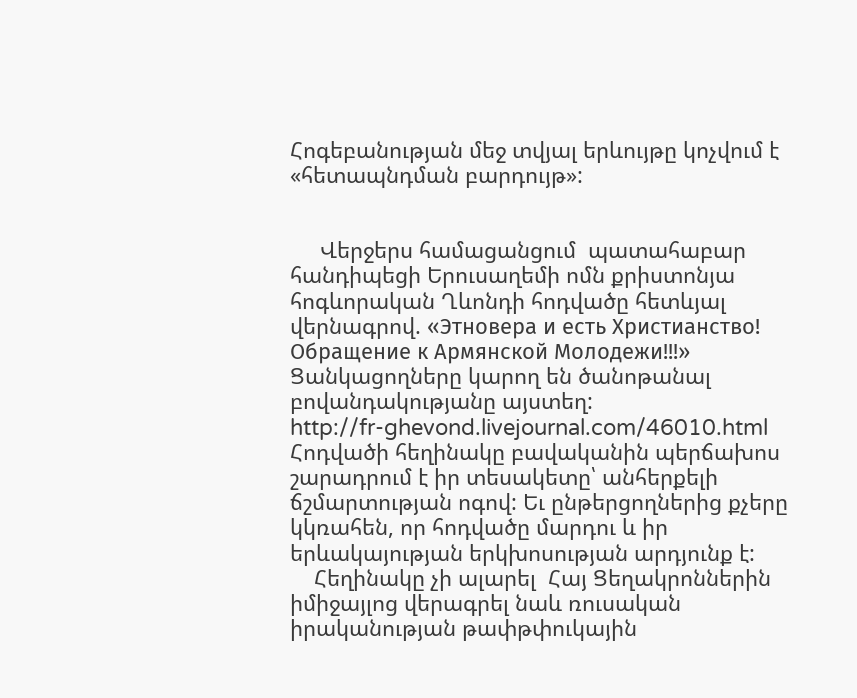Հոգեբանության մեջ տվյալ երևույթը կոչվում է «հետապնդման բարդույթ»:


     Վերջերս համացանցում  պատահաբար հանդիպեցի Երուսաղեմի ոմն քրիստոնյա հոգևորական Ղևոնդի հոդվածը հետևյալ վերնագրով. «Этновера и есть Христианство! Обращение к Армянской Молодежи!!!»
Ցանկացողները կարող են ծանոթանալ բովանդակությանը այստեղ:
http://fr-ghevond.livejournal.com/46010.html
Հոդվածի հեղինակը բավականին պերճախոս շարադրում է իր տեսակետը՝ անհերքելի ճշմարտության ոգով: Եւ ընթերցողներից քչերը կկռահեն, որ հոդվածը մարդու և իր երևակայության երկխոսության արդյունք է:
    Հեղինակը չի ալարել  Հայ Ցեղակրոններին իմիջայլոց վերագրել նաև ռուսական իրականության թափթփուկային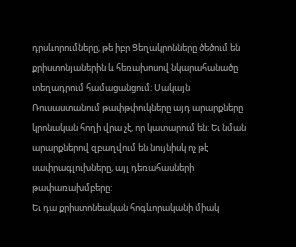դրսևորումները, թե իբր Ցեղակրոնները ծեծում են քրիստոնյաներին և հեռախոսով նկարահանածը տեղադրում համացանցում: Սակայն Ռուսաստանում թափթփուկները այդ արարքները կրոնական հողի վրա չէ, որ կատարում են: Եւ նման արարքներով զբաղվում են նույնիսկ ոչ թէ սափրագլուխները, այլ դեռահասների թափառախմբերը:
Եւ դա քրիստոնեական հոգևորականի միակ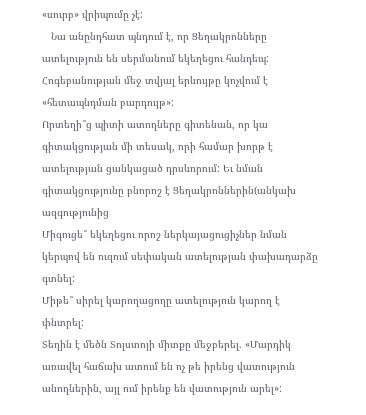«սուրբ» վրիպումը չէ:
   Նա անընդհատ պնդում է, որ Ցեղակրոնները ատելություն են սերմանում եկեղեցու հանդեպ:  Հոգեբանության մեջ տվյալ երևույթը կոչվում է «հետապնդման բարդույթ»:
Որտեղի՞ց պիտի ատողները գիտենան, որ կա գիտակցության մի տեսակ, որի համար խորթ է ատելության ցանկացած դրսևորում: Եւ նման գիտակցությունը բնորոշ է Ցեղակրոններին(անկախ ազգությունից
Միգուցե՞ եկեղեցու որոշ ներկայացուցիչներ նման կերպով են ուզում սեփական ատելության փախադարձը գտնել:
Միթե՞ սիրել կարողացողը ատելություն կարող է փնտրել:
Տեղին է մեծն Տոլստոյի միտքը մեջբերել. «Մարդիկ առավել հաճախ ատում են ոչ թե իրենց վատություն անողներին, այլ ում իրենք են վատություն արել»: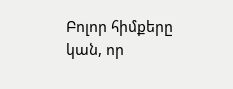Բոլոր հիմքերը կան, որ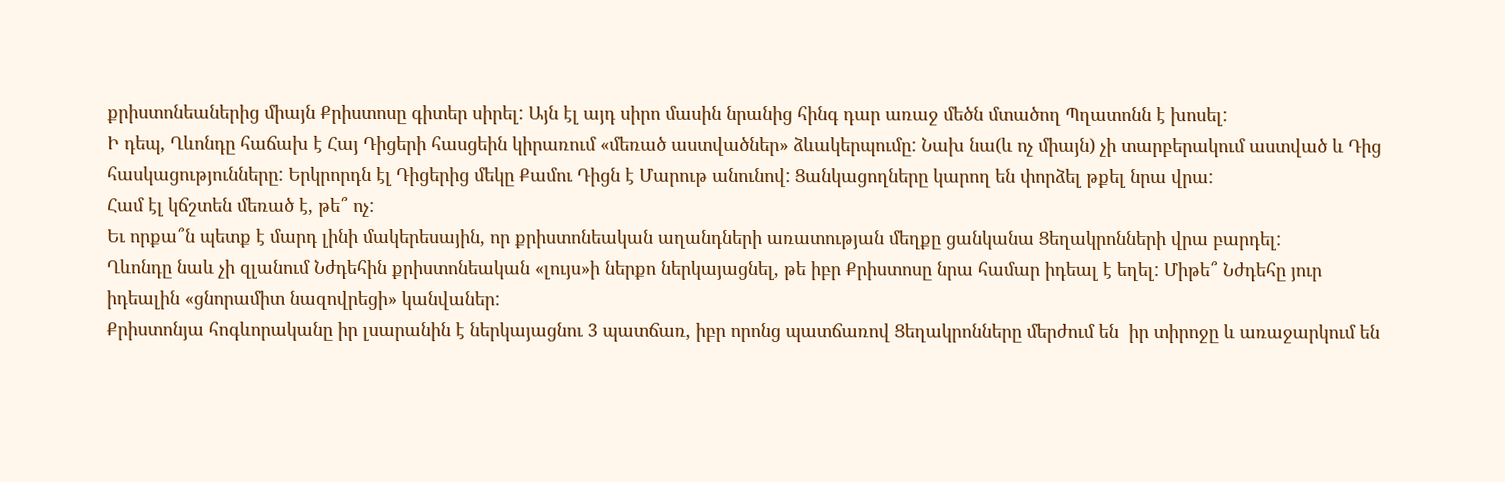քրիստոնեաներից միայն Քրիստոսը գիտեր սիրել: Այն էլ այդ սիրո մասին նրանից հինգ դար առաջ մեծն մտածող Պղատոնն է խոսել:
Ի դեպ, Ղևոնդը հաճախ է Հայ Դիցերի հասցեին կիրառում «մեռած աստվածներ» ձևակերպումը: Նախ նա(և ոչ միայն) չի տարբերակում աստված և Դից հասկացությունները: Երկրորդն էլ Դիցերից մեկը Քամու Դիցն է Մարութ անունով: Ցանկացողները կարող են փորձել թքել նրա վրա:
Համ էլ կճշտեն մեռած է, թե՞ ոչ:
Եւ որքա՞ն պետք է մարդ լինի մակերեսային, որ քրիստոնեական աղանդների առատության մեղքը ցանկանա Ցեղակրոնների վրա բարդել:
Ղևոնդը նաև չի զլանում Նժդեհին քրիստոնեական «լույս»ի ներքո ներկայացնել, թե իբր Քրիստոսը նրա համար իդեալ է եղել: Միթե՞ Նժդեհը յուր իդեալին «ցնորամիտ նազովրեցի» կանվաներ:
Քրիստոնյա հոգևորականը իր լսարանին է ներկայացնու 3 պատճառ, իբր որոնց պատճառով Ցեղակրոնները մերժում են  իր տիրոջը և առաջարկում են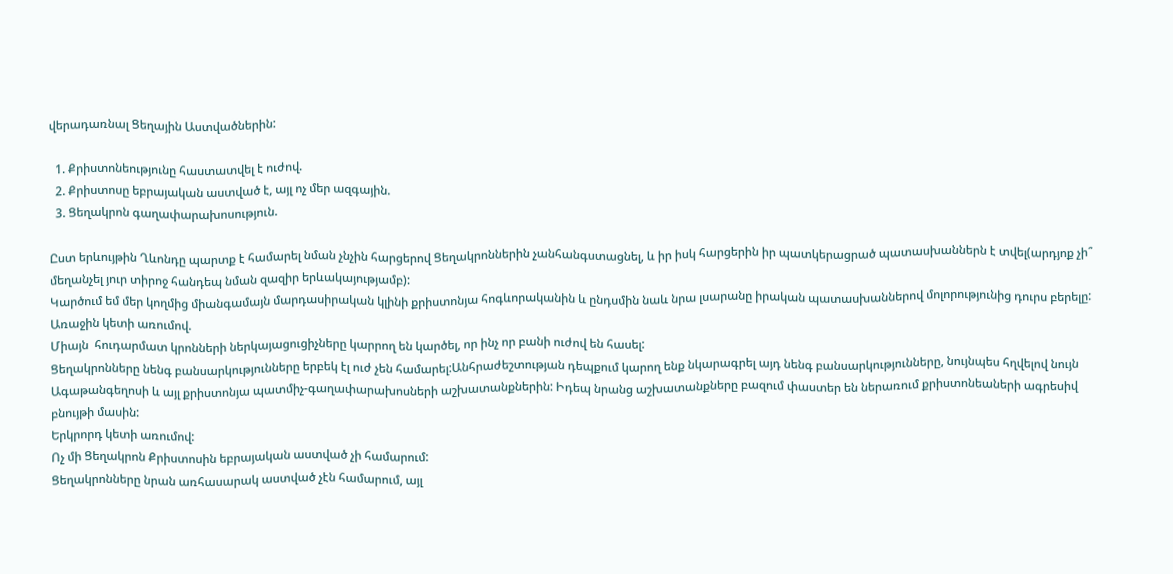վերադառնալ Ցեղային Աստվածներին:

  1. Քրիստոնեությունը հաստատվել է ուժով.
  2. Քրիստոսը եբրայական աստված է, այլ ոչ մեր ազգային.
  3. Ցեղակրոն գաղափարախոսություն.

Ըստ երևույթին Ղևոնդը պարտք է համարել նման չնչին հարցերով Ցեղակրոններին չանհանգստացնել, և իր իսկ հարցերին իր պատկերացրած պատասխաններն է տվել(արդյոք չի՞ մեղանչել յուր տիրոջ հանդեպ նման զազիր երևակայությամբ):
Կարծում եմ մեր կողմից միանգամայն մարդասիրական կլինի քրիստոնյա հոգևորականին և ընդսմին նաև նրա լսարանը իրական պատասխաններով մոլորությունից դուրս բերելը:
Առաջին կետի առումով.
Միայն  հուդարմատ կրոնների ներկայացուցիչները կարրող են կարծել, որ ինչ որ բանի ուժով են հասել:
Ցեղակրոնները նենգ բանսարկությունները երբեկ էլ ուժ չեն համարել:Անհրաժեշտության դեպքում կարող ենք նկարագրել այդ նենգ բանսարկությունները, նույնպես հղվելով նույն Ագաթանգեղոսի և այլ քրիստոնյա պատմիչ-գաղափարախոսների աշխատանքներին: Իդեպ նրանց աշխատանքները բազում փաստեր են ներառում քրիստոնեաների ագրեսիվ բնույթի մասին:
Երկրորդ կետի առումով:
Ոչ մի Ցեղակրոն Քրիստոսին եբրայական աստված չի համարում:
Ցեղակրոնները նրան առհասարակ աստված չէն համարում, այլ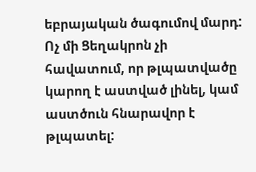եբրայական ծագումով մարդ:
Ոչ մի Ցեղակրոն չի հավատում, որ թլպատվածը կարող է աստված լինել, կամ աստծուն հնարավոր է թլպատել: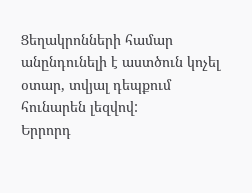Ցեղակրոնների համար անընդունելի է աստծուն կոչել օտար, տվյալ դեպքում հունարեն լեզվով:
Երրորդ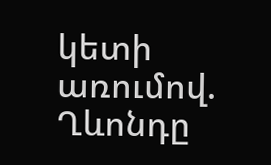կետի առումով.
Ղևոնդը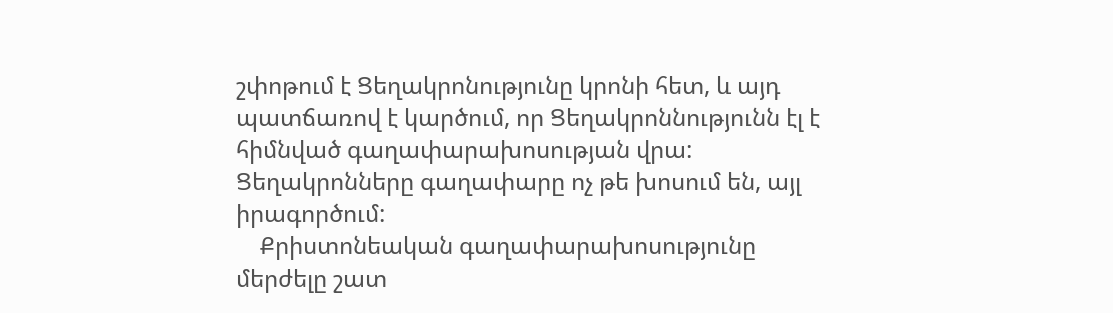շփոթում է Ցեղակրոնությունը կրոնի հետ, և այդ պատճառով է կարծում, որ Ցեղակրոննությունն էլ է հիմնված գաղափարախոսության վրա:
Ցեղակրոնները գաղափարը ոչ թե խոսում են, այլ իրագործում:
    Քրիստոնեական գաղափարախոսությունը մերժելը շատ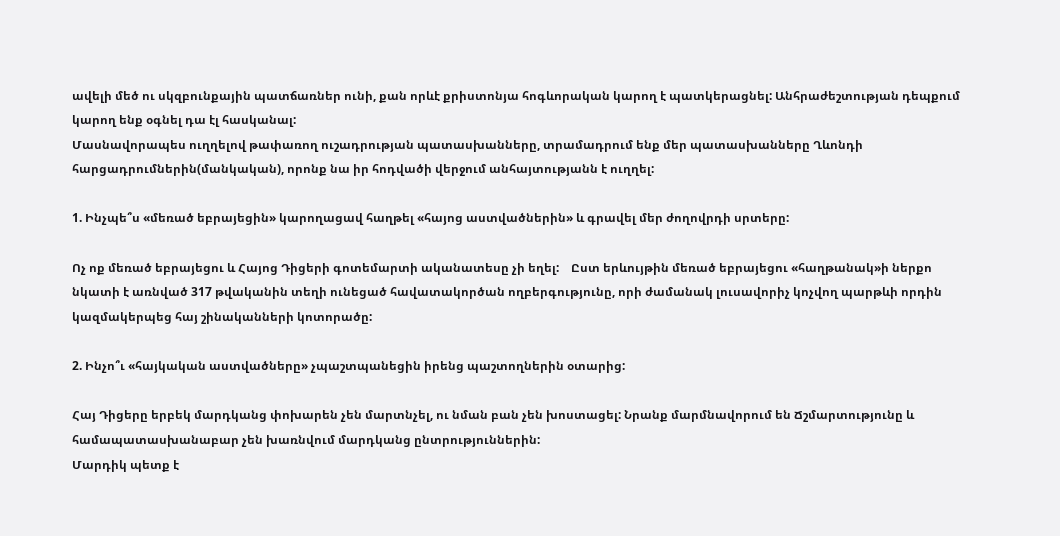ավելի մեծ ու սկզբունքային պատճառներ ունի, քան որևէ քրիստոնյա հոգևորական կարող է պատկերացնել: Անհրաժեշտության դեպքում կարող ենք օգնել դա էլ հասկանալ:
Մասնավորապես ուղղելով թափառող ուշադրության պատասխանները, տրամադրում ենք մեր պատասխանները Ղևոնդի հարցադրումներին(մանկական), որոնք նա իր հոդվածի վերջում անհայտությանն է ուղղել:

1. Ինչպե՞ս «մեռած եբրայեցին» կարողացավ հաղթել «հայոց աստվածներին» և գրավել մեր ժողովրդի սրտերը:

Ոչ ոք մեռած եբրայեցու և Հայոց Դիցերի գոտեմարտի ականատեսը չի եղել:    Ըստ երևույթին մեռած եբրայեցու «հաղթանակ»ի ներքո նկատի է առնված 317 թվականին տեղի ունեցած հավատակործան ողբերգությունը, որի ժամանակ լուսավորիչ կոչվող պարթևի որդին կազմակերպեց հայ շինականների կոտորածը:

2. Ինչո՞ւ «հայկական աստվածները» չպաշտպանեցին իրենց պաշտողներին օտարից:

Հայ Դիցերը երբեկ մարդկանց փոխարեն չեն մարտնչել, ու նման բան չեն խոստացել: Նրանք մարմնավորում են Ճշմարտությունը և համապատասխանաբար չեն խառնվում մարդկանց ընտրություններին:
Մարդիկ պետք է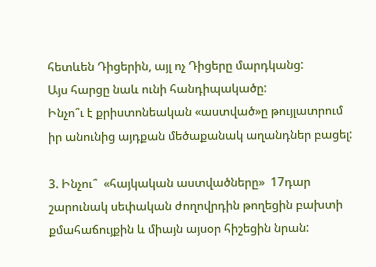հետևեն Դիցերին, այլ ոչ Դիցերը մարդկանց:
Այս հարցը նաև ունի հանդիպակածը:
Ինչո՞ւ է քրիստոնեական «աստված»ը թույլատրում իր անունից այդքան մեծաքանակ աղանդներ բացել:

3. Ինչու՞  «հայկական աստվածները»  17դար շարունակ սեփական ժողովրդին թողեցին բախտի քմահաճույքին և միայն այսօր հիշեցին նրան: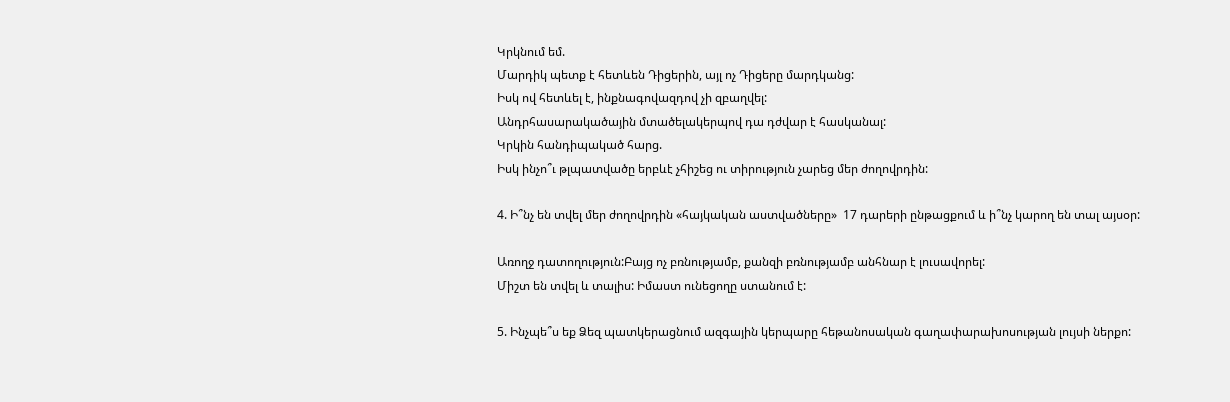Կրկնում եմ.
Մարդիկ պետք է հետևեն Դիցերին, այլ ոչ Դիցերը մարդկանց:
Իսկ ով հետևել է, ինքնագովազդով չի զբաղվել:
Անդրհասարակածային մտածելակերպով դա դժվար է հասկանալ:
Կրկին հանդիպակած հարց.
Իսկ ինչո՞ւ թլպատվածը երբևէ չհիշեց ու տիրություն չարեց մեր ժողովրդին:

4. Ի՞նչ են տվել մեր ժողովրդին «հայկական աստվածները»  17 դարերի ընթացքում և ի՞նչ կարող են տալ այսօր:

Առողջ դատողություն:Բայց ոչ բռնությամբ, քանզի բռնությամբ անհնար է լուսավորել:
Միշտ են տվել և տալիս: Իմաստ ունեցողը ստանում է:

5. Ինչպե՞ս եք Ձեզ պատկերացնում ազգային կերպարը հեթանոսական գաղափարախոսության լույսի ներքո: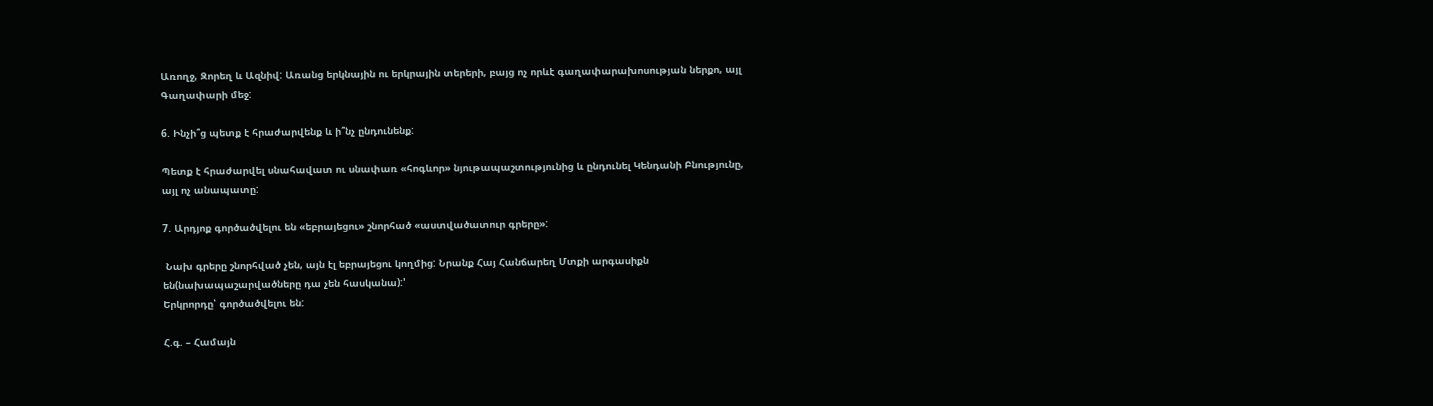Առողջ, Զորեղ և Ազնիվ: Առանց երկնային ու երկրային տերերի, բայց ոչ որևէ գաղափարախոսության ներքո, այլ Գաղափարի մեջ:

6. Ինչի՞ց պետք է հրաժարվենք և ի՞նչ ընդունենք:

Պետք է հրաժարվել սնահավատ ու սնափառ «հոգևոր» նյութապաշտությունից և ընդունել Կենդանի Բնությունը, այլ ոչ անապատը:

7. Արդյոք գործածվելու են «եբրայեցու» շնորհած «աստվածատուր գրերը»:

 Նախ գրերը շնորհված չեն, այն էլ եբրայեցու կողմից: Նրանք Հայ Հանճարեղ Մտքի արգասիքն են(նախապաշարվածները դա չեն հասկանա):'
Երկրորդը՝ գործածվելու են:

Հ.գ. – Համայն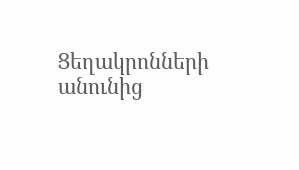Ցեղակրոնների անունից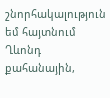շնորհակալություն եմ հայտնում Ղևոնդ քահանային,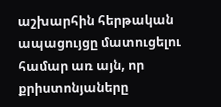աշխարհին հերթական ապացույցը մատուցելու համար առ այն, որ քրիստոնյաները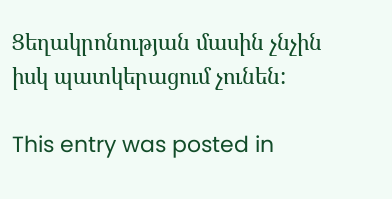Ցեղակրոնության մասին չնչին իսկ պատկերացում չունեն:

This entry was posted in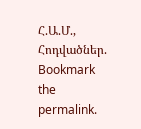Հ.Ա.Մ., Հոդվածներ. Bookmark the permalink.